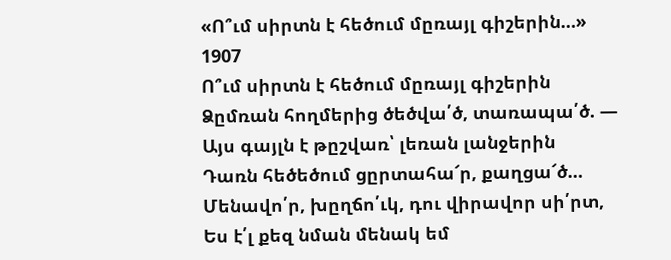«Ո՞ւմ սիրտն է հեծում մըռայլ գիշերին…»
1907
Ո՞ւմ սիրտն է հեծում մըռայլ գիշերին
Ձըմռան հողմերից ծեծվա՛ծ, տառապա՛ծ. —
Այս գայլն է թըշվառ՝ լեռան լանջերին
Դառն հեծեծում ցըրտահա՜ր, քաղցա՜ծ…
Մենավո՛ր, խըղճո՛ւկ, դու վիրավոր սի՛րտ,
Ես է՛լ քեզ նման մենակ եմ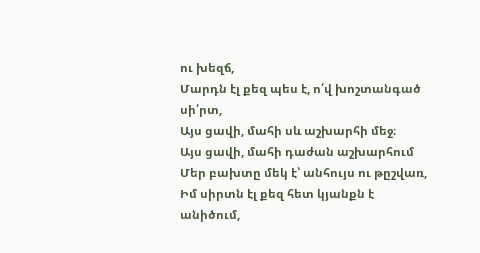ու խեզճ,
Մարդն էլ քեզ պես է, ո՛վ խոշտանգած սի՛րտ,
Այս ցավի, մահի սև աշխարհի մեջ։
Այս ցավի, մահի դաժան աշխարհում
Մեր բախտը մեկ է՝ անհույս ու թըշվառ,
Իմ սիրտն էլ քեզ հետ կյանքն է անիծում,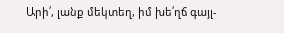Արի՛, լանք մեկտեղ, իմ խե՛ղճ գայլ-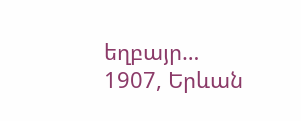եղբայր…
1907, Երևան